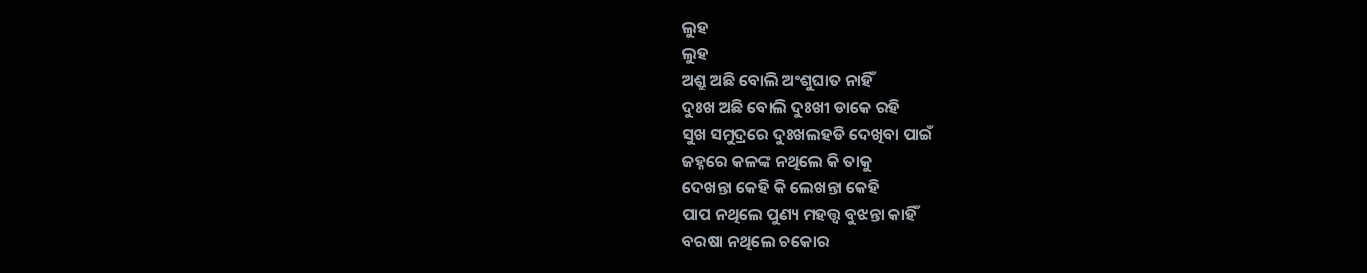ଲୁହ
ଲୁହ
ଅଶ୍ରୁ ଅଛି ବୋଲି ଅଂଶୁଘାତ ନାହିଁ
ଦୁଃଖ ଅଛି ବୋଲି ଦୁଃଖୀ ଡାକେ ରହି
ସୁଖ ସମୁଦ୍ରରେ ଦୁଃଖଲହଡି ଦେଖିବା ପାଇଁ
ଜହ୍ନରେ କଳଙ୍କ ନଥିଲେ କି ତାକୁ
ଦେଖନ୍ତା କେହି କି ଲେଖନ୍ତା କେହି
ପାପ ନଥିଲେ ପୁଣ୍ୟ ମହତ୍ତ୍ୱ ବୁଝନ୍ତା କାହିଁ
ବରଷା ନଥିଲେ ଚକୋର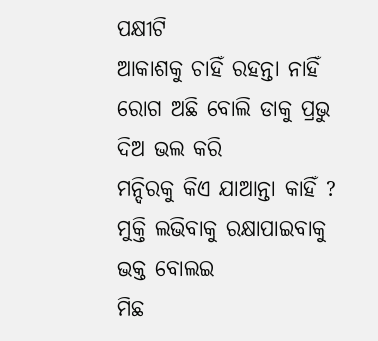ପକ୍ଷୀଟି
ଆକାଶକୁ ଚାହିଁ ରହନ୍ତା ନାହିଁ
ରୋଗ ଅଛି ବୋଲି ଡାକୁ ପ୍ରଭୁ ଦିଅ ଭଲ କରି
ମନ୍ଦିରକୁ କିଏ ଯାଆନ୍ତା କାହିଁ ?
ମୁକ୍ତି ଲଭିବାକୁ ରକ୍ଷାପାଇବାକୁ ଭକ୍ତ ବୋଲଇ
ମିଛ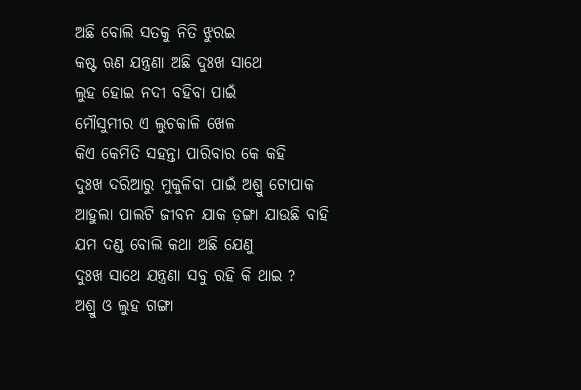ଅଛି ବୋଲି ସତକୁ ନିତି ଝୁରଇ
କଷ୍ଟ ଋଣ ଯନ୍ତ୍ରଣା ଅଛି ଦୁଃଖ ସାଥେ
ଲୁହ ହୋଇ ନଦୀ ବହିବା ପାଇଁ
ମୌସୁମୀର ଏ ଲୁଚକାଳି ଖେଳ
କିଏ କେମିତି ସହନ୍ତା ପାରିବାର କେ କହି
ଦୁଃଖ ଦରିଆରୁ ମୁକୁଳିବା ପାଇଁ ଅଶ୍ରୁ ଟୋପାକ
ଆହୁଲା ପାଲଟି ଜୀବନ ଯାକ ଡ଼ଙ୍ଗା ଯାଉଛି ବାହି
ଯମ ଦଣ୍ଡ ବୋଲି କଥା ଅଛି ଯେଣୁ
ଦୁଃଖ ସାଥେ ଯନ୍ତ୍ରଣା ସବୁ ରହି କି ଥାଇ ?
ଅଶ୍ରୁ ଓ ଲୁହ ଗଙ୍ଗା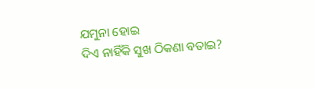ଯମୁନା ହୋଇ
ଦିଏ ନାହିଁକି ସୁଖ ଠିକଣା ବତାଇ?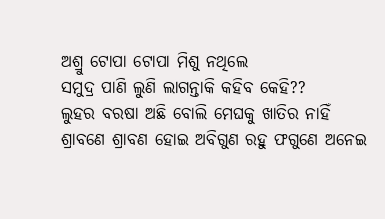ଅଶ୍ରୁ ଟୋପା ଟୋପା ମିଶୁ ନଥିଲେ
ସମୁଦ୍ର ପାଣି ଲୁଣି ଲାଗନ୍ତାକି କହିବ କେହି??
ଲୁହର ବରଷା ଅଛି ବୋଲି ମେଘକୁ ଖାତିର ନାହିଁ
ଶ୍ରାବଣେ ଶ୍ରାବଣ ହୋଇ ଅବିଗୁଣ ରହୁ ଫଗୁଣେ ଅନେଇ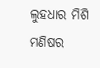ଲୁହଧାର ମିଶି ମଣିଷର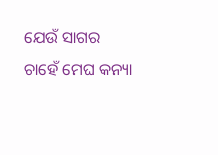ଯେଉଁ ସାଗର
ଚାହେଁ ମେଘ କନ୍ୟା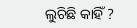ଲୁଚିଛି କାହିଁ ?